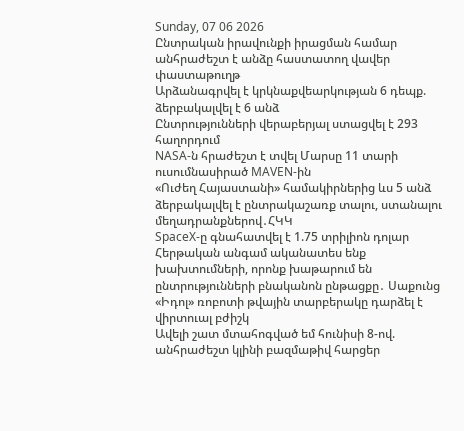Sunday, 07 06 2026
Ընտրական իրավունքի իրացման համար անհրաժեշտ է անձը հաստատող վավեր փաստաթուղթ
Արձանագրվել է կրկնաքվեարկության 6 դեպք. ձերբակալվել է 6 անձ
Ընտրությունների վերաբերյալ ստացվել է 293 հաղորդում
NASA-ն հրաժեշտ է տվել Մարսը 11 տարի ուսումնասիրած MAVEN-ին
«Ուժեղ Հայաստանի» համակիրներից ևս 5 անձ ձերբակալվել է ընտրակաշառք տալու, ստանալու մեղադրանքներով․ՀԿԿ
SpaceX-ը գնահատվել է 1.75 տրիլիոն դոլար
Հերթական անգամ ականատես ենք խախտումների, որոնք խաթարում են ընտրությունների բնականոն ընթացքը․ Սաքունց
«Իդոլ» ռոբոտի թվային տարբերակը դարձել է վիրտուալ բժիշկ
Ավելի շատ մտահոգված եմ հունիսի 8-ով. անհրաժեշտ կլինի բազմաթիվ հարցեր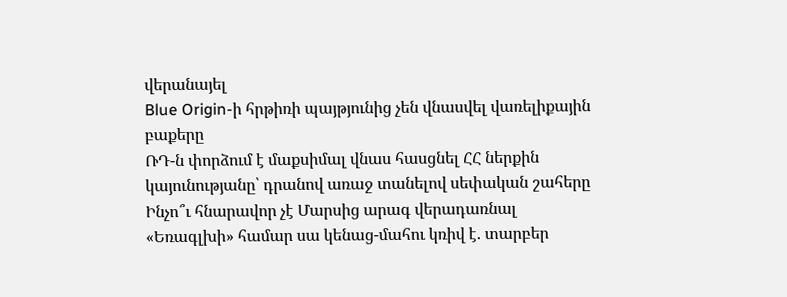վերանայել
Blue Origin-ի հրթիռի պայթյունից չեն վնասվել վառելիքային բաքերը
ՌԴ-ն փորձում է մաքսիմալ վնաս հասցնել ՀՀ ներքին կայունությանը՝ դրանով առաջ տանելով սեփական շահերը
Ինչո՞ւ հնարավոր չէ Մարսից արագ վերադառնալ
«Եռագլխի» համար սա կենաց-մահու կռիվ է. տարբեր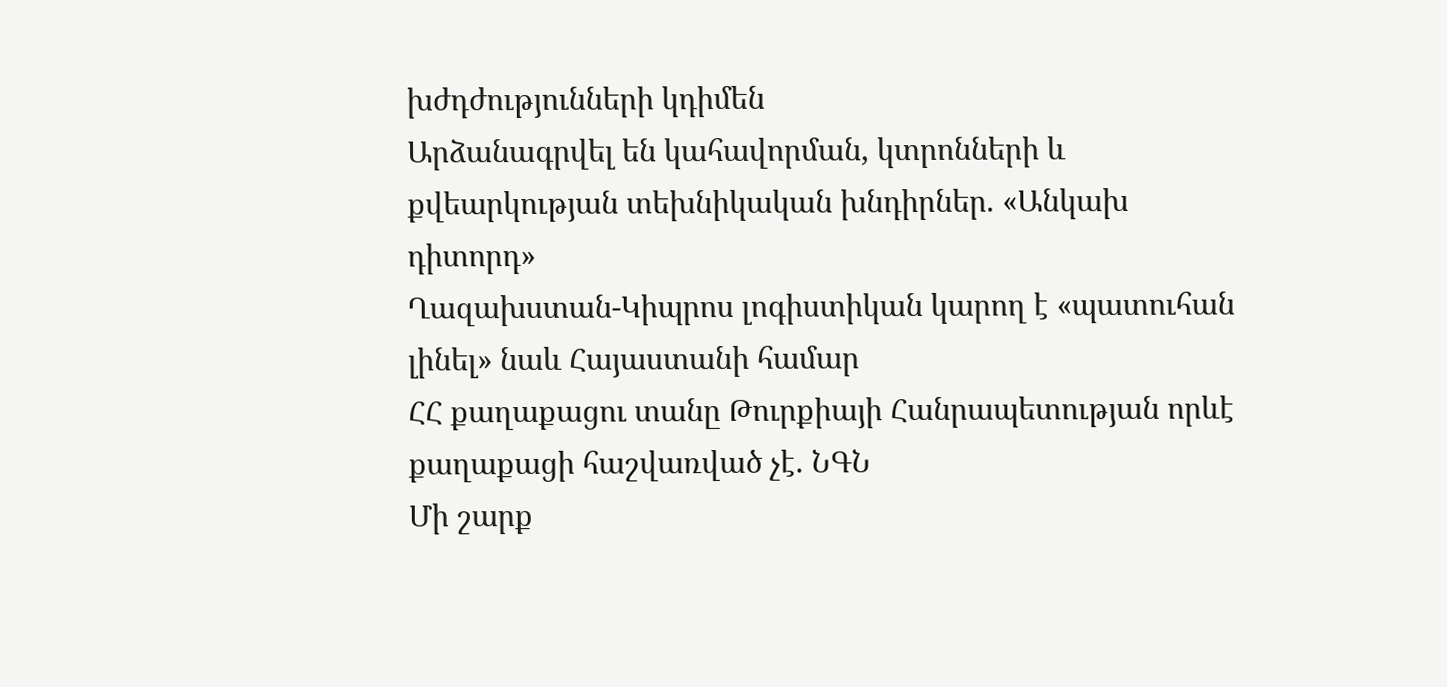խժդժությունների կդիմեն
Արձանագրվել են կահավորման, կտրոնների և քվեարկության տեխնիկական խնդիրներ. «Անկախ դիտորդ»
Ղազախստան-Կիպրոս լոգիստիկան կարող է «պատուհան լինել» նաև Հայաստանի համար
ՀՀ քաղաքացու տանը Թուրքիայի Հանրապետության որևէ քաղաքացի հաշվառված չէ. ՆԳՆ
Մի շարք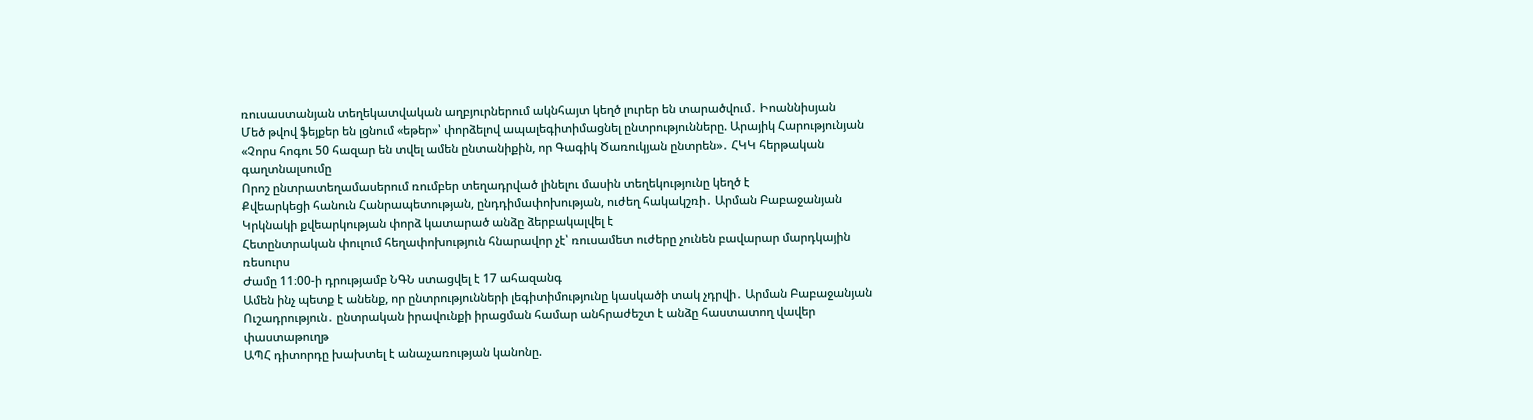ռուսաստանյան տեղեկատվական աղբյուրներում ակնհայտ կեղծ լուրեր են տարածվում․ Իոաննիսյան
Մեծ թվով ֆեյքեր են լցնում «եթեր»՝ փորձելով ապալեգիտիմացնել ընտրությունները. Արայիկ Հարությունյան
«Չորս հոգու 50 հազար են տվել ամեն ընտանիքին, որ Գագիկ Ծառուկյան ընտրեն»․ ՀԿԿ հերթական գաղտնալսումը
Որոշ ընտրատեղամասերում ռումբեր տեղադրված լինելու մասին տեղեկությունը կեղծ է
Քվեարկեցի հանուն Հանրապետության, ընդդիմափոխության, ուժեղ հակակշռի․ Արման Բաբաջանյան
Կրկնակի քվեարկության փորձ կատարած անձը ձերբակալվել է
Հետընտրական փուլում հեղափոխություն հնարավոր չէ՝ ռուսամետ ուժերը չունեն բավարար մարդկային ռեսուրս
Ժամը 11։00-ի դրությամբ ՆԳՆ ստացվել է 17 ահազանգ
Ամեն ինչ պետք է անենք, որ ընտրությունների լեգիտիմությունը կասկածի տակ չդրվի․ Արման Բաբաջանյան
Ուշադրություն․ ընտրական իրավունքի իրացման համար անհրաժեշտ է անձը հաստատող վավեր փաստաթուղթ
ԱՊՀ դիտորդը խախտել է անաչառության կանոնը.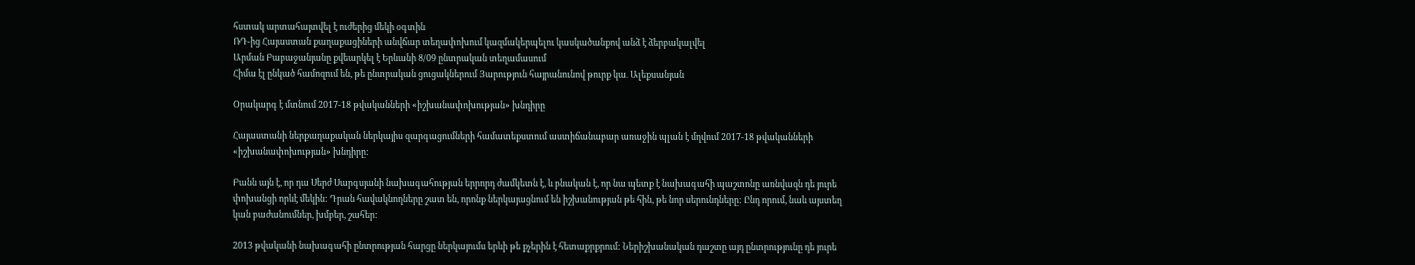հստակ արտահայտվել է ուժերից մեկի օգտին
ՌԴ-ից Հայաստան քաղաքացիների անվճար տեղափոխում կազմակերպելու կասկածանքով անձ է ձերբակալվել
Արման Բաբաջանյանը քվեարկել է Երևանի 8/09 ընտրական տեղամասում
Հիմա էլ ընկած համոզում են, թե ընտրական ցուցակներում Յարություն հայրանունով թուրք կա․ Ալեքսանյան

Օրակարգ է մտնում 2017-18 թվականների «իշխանափոխության» խնդիրը

Հայաստանի ներքաղաքական ներկայիս զարգացումների համատեքստում աստիճանաբար առաջին պլան է մղվում 2017-18 թվականների «իշխանափոխության» խնդիրը:

Բանն այն է, որ դա Սերժ Սարգսյանի նախագահության երրորդ ժամկետն է, և բնական է, որ նա պետք է նախագահի պաշտոնը առնվազն դե յուրե փոխանցի որևէ մեկին: Դրան հավակնողները շատ են, որոնք ներկայացնում են իշխանության թե հին, թե նոր սերունդները: Ընդ որում, նաև այստեղ կան բաժանումներ, խմբեր, շահեր:

2013 թվականի նախագահի ընտրության հարցը ներկայումս երևի թե քչերին է հետաքրքրում: Ներիշխանական դաշտը այդ ընտրությունը դե յուրե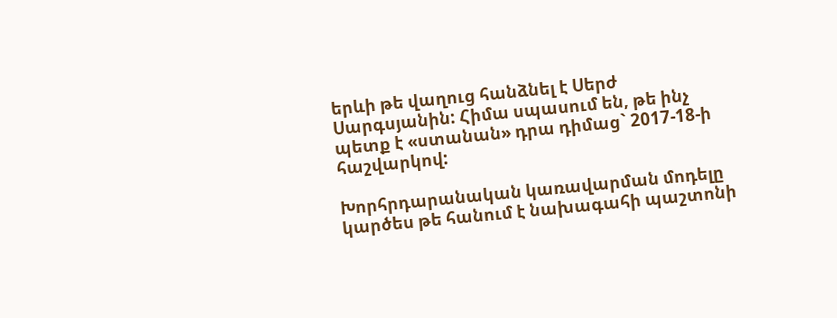երևի թե վաղուց հանձնել է Սերժ Սարգսյանին: Հիմա սպասում են, թե ինչ պետք է «ստանան» դրա դիմաց` 2017-18-ի հաշվարկով:

Խորհրդարանական կառավարման մոդելը կարծես թե հանում է նախագահի պաշտոնի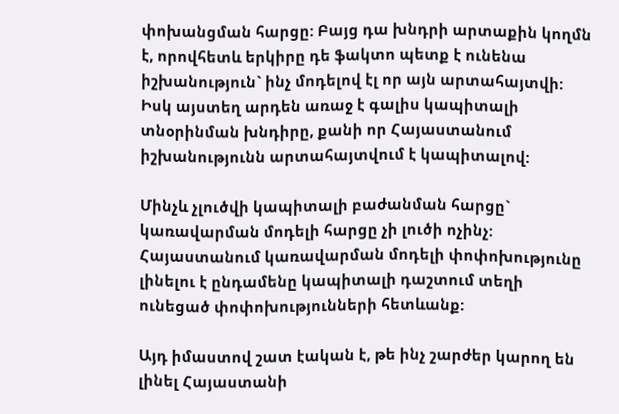փոխանցման հարցը: Բայց դա խնդրի արտաքին կողմն է, որովհետև երկիրը դե ֆակտո պետք է ունենա իշխանություն` ինչ մոդելով էլ որ այն արտահայտվի: Իսկ այստեղ արդեն առաջ է գալիս կապիտալի տնօրինման խնդիրը, քանի որ Հայաստանում իշխանությունն արտահայտվում է կապիտալով:

Մինչև չլուծվի կապիտալի բաժանման հարցը` կառավարման մոդելի հարցը չի լուծի ոչինչ: Հայաստանում կառավարման մոդելի փոփոխությունը լինելու է ընդամենը կապիտալի դաշտում տեղի ունեցած փոփոխությունների հետևանք:

Այդ իմաստով շատ էական է, թե ինչ շարժեր կարող են լինել Հայաստանի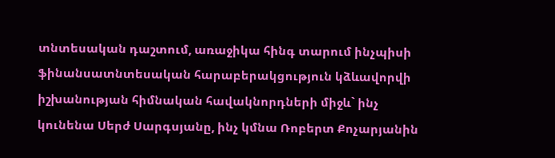տնտեսական դաշտում, առաջիկա հինգ տարում ինչպիսի ֆինանսատնտեսական հարաբերակցություն կձևավորվի իշխանության հիմնական հավակնորդների միջև` ինչ կունենա Սերժ Սարգսյանը, ինչ կմնա Ռոբերտ Քոչարյանին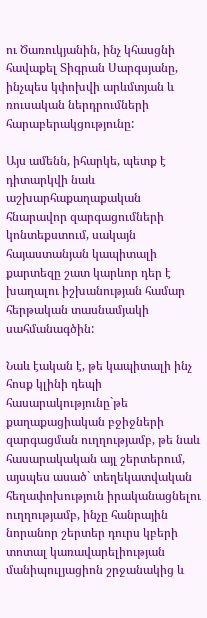ու Ծառուկյանին, ինչ կհասցնի հավաքել Տիգրան Սարգսյանը, ինչպես կփոխվի արևմտյան և ռուսական ներդրումների հարաբերակցությունը:

Այս ամենն, իհարկե, պետք է դիտարկվի նաև աշխարհաքաղաքական հնարավոր զարգացումների կոնտեքստում, սակայն հայաստանյան կապիտալի քարտեզը շատ կարևոր դեր է խաղալու իշխանության համար հերթական տասնամյակի սահմանագծին:

Նաև էական է, թե կապիտալի ինչ հոսք կլինի դեպի հասարակությունը`թե քաղաքացիական բջիջների զարգացման ուղղությամբ, թե նաև հասարակական այլ շերտերում, այսպես ասած` տեղեկատվական հեղափոխություն իրականացնելու ուղղությամբ, ինչը հանրային նորանոր շերտեր դուրս կբերի տոտալ կառավարելիության մանիպուլյացիոն շրջանակից և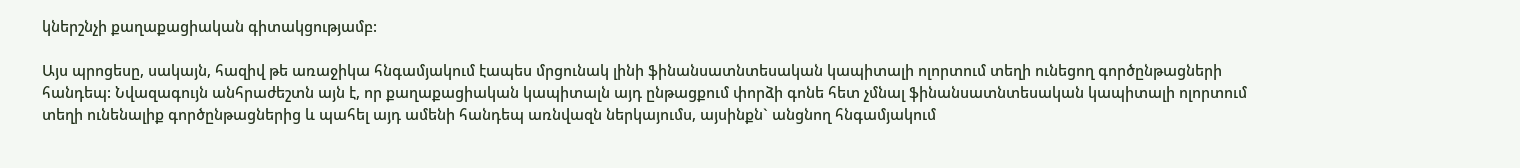կներշնչի քաղաքացիական գիտակցությամբ:

Այս պրոցեսը, սակայն, հազիվ թե առաջիկա հնգամյակում էապես մրցունակ լինի ֆինանսատնտեսական կապիտալի ոլորտում տեղի ունեցող գործընթացների հանդեպ: Նվազագույն անհրաժեշտն այն է, որ քաղաքացիական կապիտալն այդ ընթացքում փորձի գոնե հետ չմնալ ֆինանսատնտեսական կապիտալի ոլորտում տեղի ունենալիք գործընթացներից և պահել այդ ամենի հանդեպ առնվազն ներկայումս, այսինքն` անցնող հնգամյակում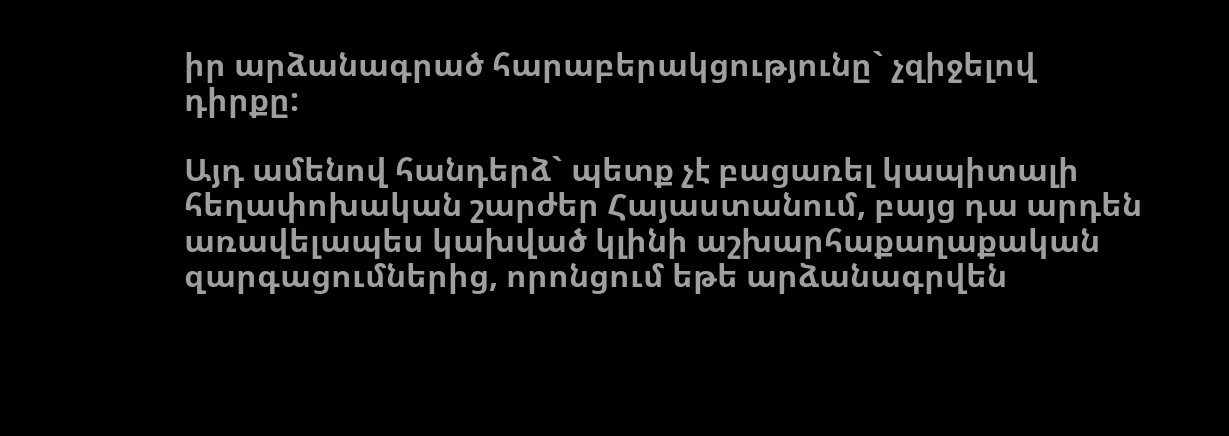իր արձանագրած հարաբերակցությունը` չզիջելով դիրքը:

Այդ ամենով հանդերձ` պետք չէ բացառել կապիտալի հեղափոխական շարժեր Հայաստանում, բայց դա արդեն առավելապես կախված կլինի աշխարհաքաղաքական զարգացումներից, որոնցում եթե արձանագրվեն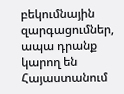բեկումնային զարգացումներ, ապա դրանք կարող են Հայաստանում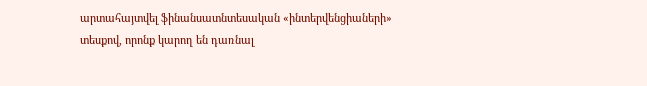արտահայտվել ֆինանսատնտեսական «ինտերվենցիաների» տեսքով, որոնք կարող են դառնալ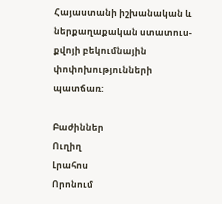Հայաստանի իշխանական և ներքաղաքական ստատուս-քվոյի բեկումնային փոփոխությունների պատճառ:

Բաժիններ
Ուղիղ
Լրահոս
Որոնում